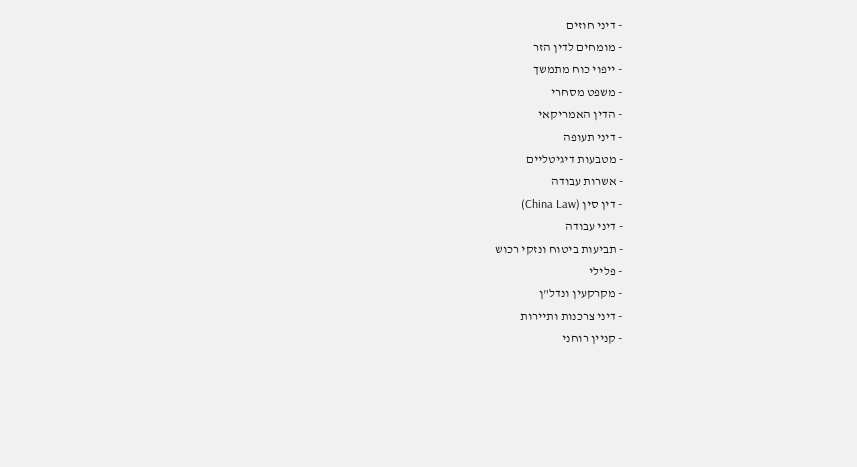- דיני חוזים
- מומחים לדין הזר
- ייפוי כוח מתמשך
- משפט מסחרי
- הדין האמריקאי
- דיני תעופה
- מטבעות דיגיטליים
- אשרות עבודה
- דין סין (China Law)
- דיני עבודה
- תביעות ביטוח ונזקי רכוש
- פלילי
- מקרקעין ונדל"ן
- דיני צרכנות ותיירות
- קניין רוחני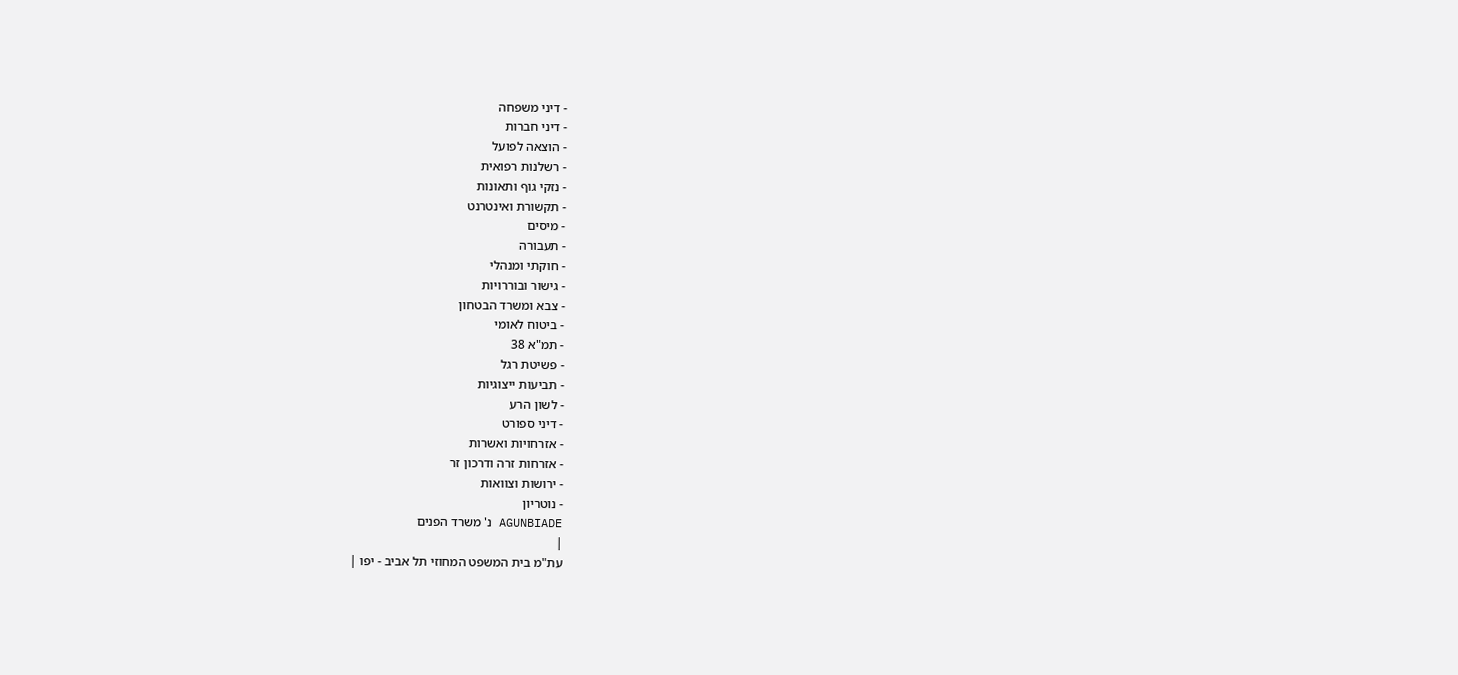- דיני משפחה
- דיני חברות
- הוצאה לפועל
- רשלנות רפואית
- נזקי גוף ותאונות
- תקשורת ואינטרנט
- מיסים
- תעבורה
- חוקתי ומנהלי
- גישור ובוררויות
- צבא ומשרד הבטחון
- ביטוח לאומי
- תמ"א 38
- פשיטת רגל
- תביעות ייצוגיות
- לשון הרע
- דיני ספורט
- אזרחויות ואשרות
- אזרחות זרה ודרכון זר
- ירושות וצוואות
- נוטריון
AGUNBIADE נ' משרד הפנים
|
עת"מ בית המשפט המחוזי תל אביב - יפו |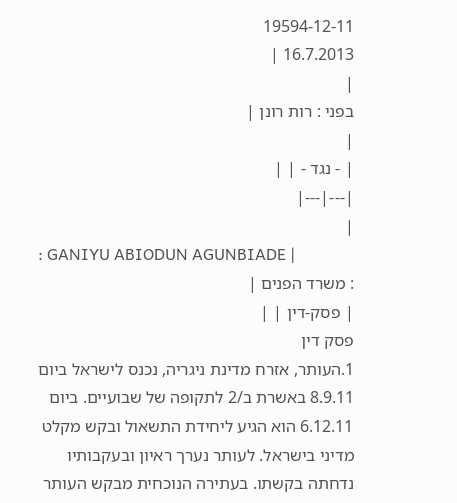19594-12-11
16.7.2013 |
|
בפני : רות רונן |
|
| - נגד - | |
|---|---|
|
: GANIYU ABIODUN AGUNBIADE |
: משרד הפנים |
| פסק-דין | |
פסק דין
1.העותר, אזרח מדינת ניגריה, נכנס לישראל ביום 8.9.11 באשרת ב/2 לתקופה של שבועיים. ביום 6.12.11 הוא הגיע ליחידת התשאול ובקש מקלט מדיני בישראל. לעותר נערך ראיון ובעקבותיו נדחתה בקשתו. בעתירה הנוכחית מבקש העותר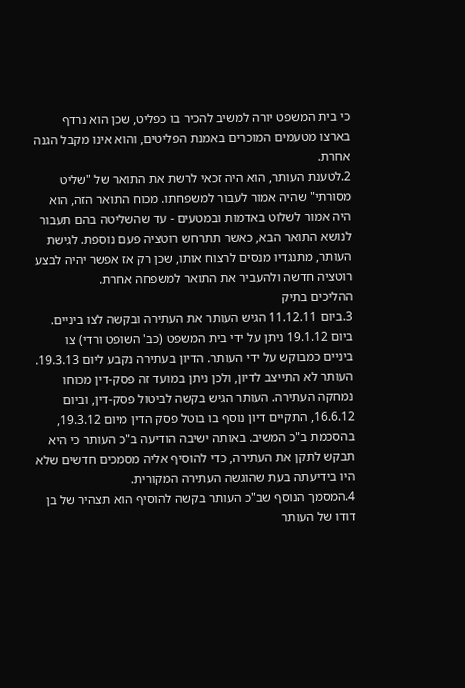כי בית המשפט יורה למשיב להכיר בו כפליט, שכן הוא נרדף בארצו מטעמים המוכרים באמנת הפליטים, והוא אינו מקבל הגנה אחרת.
2.לטענת העותר, הוא היה זכאי לרשת את התואר של "שליט מסורתי" שהיה אמור לעבור למשפחתו. מכוח התואר הזה, הוא היה אמור לשלוט באדמות ובמטעים - עד שהשליטה בהם תעבור לנושא התואר הבא, כאשר תתרחש רוטציה פעם נוספת. לגישת העותר, מתנגדיו מנסים לרצוח אותו, שכן רק אז אפשר יהיה לבצע רוטציה חדשה ולהעביר את התואר למשפחה אחרת.
ההליכים בתיק
3.ביום 11.12.11 הגיש העותר את העתירה ובקשה לצו ביניים. ביום 19.1.12 ניתן על ידי בית המשפט (כב' השופט ורדי) צו ביניים כמבוקש על ידי העותר. הדיון בעתירה נקבע ליום 19.3.13. העותר לא התייצב לדיון, ולכן ניתן במועד זה פסק-דין מכוחו נמחקה העתירה. העותר הגיש בקשה לביטול פסק-דין, וביום 16.6.12, התקיים דיון נוסף בו בוטל פסק הדין מיום 19.3.12, בהסכמת ב"כ המשיב. באותה ישיבה הודיעה ב"כ העותר כי היא תבקש לתקן את העתירה, כדי להוסיף אליה מסמכים חדשים שלא היו בידיעתה בעת שהוגשה העתירה המקורית.
4.המסמך הנוסף שב"כ העותר בקשה להוסיף הוא תצהיר של בן דודו של העותר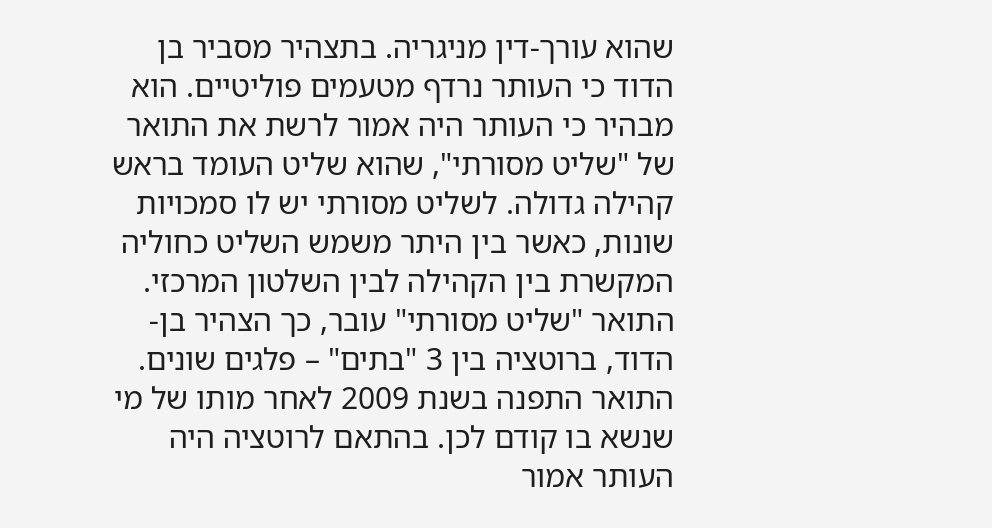שהוא עורך-דין מניגריה. בתצהיר מסביר בן הדוד כי העותר נרדף מטעמים פוליטיים. הוא מבהיר כי העותר היה אמור לרשת את התואר של "שליט מסורתי", שהוא שליט העומד בראש קהילה גדולה. לשליט מסורתי יש לו סמכויות שונות, כאשר בין היתר משמש השליט כחוליה המקשרת בין הקהילה לבין השלטון המרכזי.
התואר "שליט מסורתי" עובר, כך הצהיר בן-הדוד, ברוטציה בין 3 "בתים" – פלגים שונים. התואר התפנה בשנת 2009 לאחר מותו של מי שנשא בו קודם לכן. בהתאם לרוטציה היה העותר אמור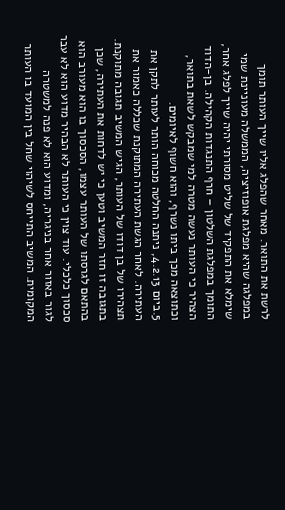לרשת את התואר. מאחר שהפלג אליו שייך העותר תומך במפלגה שהיא מפלגת אופוזיציה, הממשלה מעוניינת שמי שימלא את התפקיד של שליט מסורתי יהיה שייך לפלג אחר, התומך במפלגת השלטון – חרף התנגדות הקהילה. בן-הדוד הצהיר כי העותר נעשה מטרה למי שמבקש לשאת בתואר, וכתוצאה מכך ביתו נשרף, והוא חשוף לאיומים.
5.ביום 4.2.13, ניתנה החלטה מכוחה הותר לעותר לתקן את העתירה. לאחר הגשת העתירה המתוקנת שכללה כאמור את תצהירו של בן דודו של העותר, הגיש המשיב תגובה מתוקנת. בתגובה זו חזר המשיב וטען כי יש לדחות את העתירה, שכן בהתאם לגרסתו של העותר עצמו, הסכסוך בו הוא מעורב הוא סכסוך כלכלי. עוד צוין כי העותר לא הבהיר מדוע הוא לא עבר לגור באזור אחר בניגריה, ומדוע הוא לא פנה למשטרה המקומית. המשיב התייחס לשיהוי שחל בין המועד בו העותר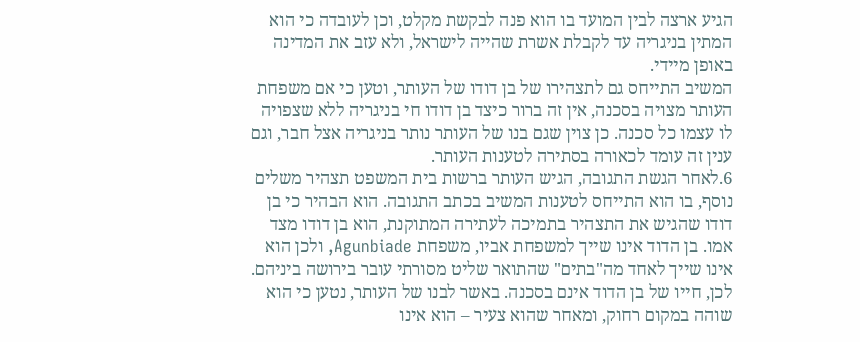הגיע ארצה לבין המועד בו הוא פנה לבקשת מקלט, וכן לעובדה כי הוא המתין בניגריה עד לקבלת אשרת שהייה לישראל, ולא עזב את המדינה באופן מיידי.
המשיב התייחס גם לתצהירו של בן דודו של העותר, וטען כי אם משפחת העותר מצויה בסכנה, אין זה ברור כיצד בן דודו חי בניגריה ללא שצפויה לו עצמו כל סכנה. כן צוין שגם בנו של העותר נותר בניגריה אצל חבר, וגם ענין זה עומד לכאורה בסתירה לטענות העותר.
6.לאחר הגשת התגובה, הגיש העותר ברשות בית המשפט תצהיר משלים נוסף, בו הוא התייחס לטענות המשיב בכתב התגובה. הוא הבהיר כי בן דודו שהגיש את התצהיר בתמיכה לעתירה המתוקנת, הוא בן דודו מצד אמו. בן הדוד אינו שייך למשפחת אביו, משפחת Agunbiade, ולכן הוא אינו שייך לאחד מה"בתים" שהתואר שליט מסורתי עובר בירושה ביניהם. לכן, חייו של בן הדוד אינם בסכנה. באשר לבנו של העותר, נטען כי הוא שוהה במקום רחוק, ומאחר שהוא צעיר – הוא אינו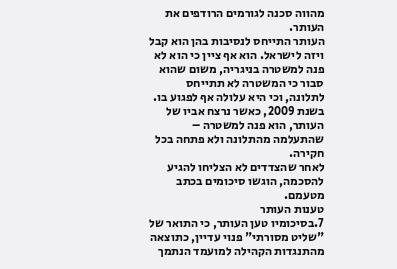מהווה סכנה לגורמים הרודפים את העותר.
העותר התייחס לנסיבות בהן הוא קבל ויזה לישראל. הוא אף ציין כי הוא לא פנה למשטרה בניגריה, משום שהוא סבור כי המשטרה לא תתייחס לתלונה, וכי היא עלולה אף לפגוע בו. בשנת 2009, כאשר נרצח אביו של העותר, הוא פנה למשטרה – שהתעלמה מהתלונה ולא פתחה בכל חקירה.
לאחר שהצדדים לא הצליחו להגיע להסכמה, הוגשו סיכומים בכתב מטעמם.
טענות העותר
7.בסיכומיו טען העותר, כי התואר של "שליט מסורתי" פנוי עדיין, כתוצאה מהתנגדות הקהילה למועמד הנתמך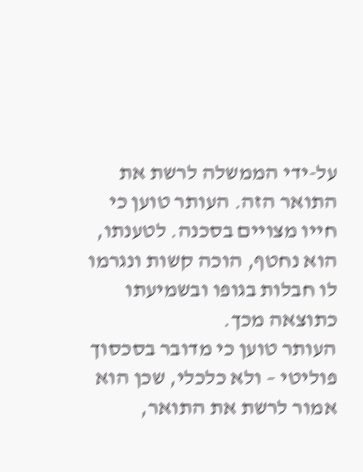על-ידי הממשלה לרשת את התואר הזה. העותר טוען כי חייו מצויים בסכנה. לטענתו, הוא נחטף, הוכה קשות ונגרמו לו חבלות בגופו ובשמיעתו כתוצאה מכך.
העותר טוען כי מדובר בסכסוך פוליטי – ולא כלכלי, שכן הוא אמור לרשת את התואר,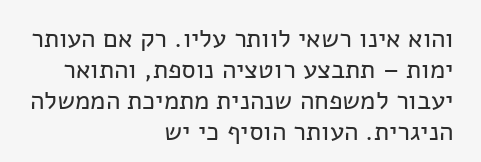והוא אינו רשאי לוותר עליו. רק אם העותר ימות – תתבצע רוטציה נוספת, והתואר יעבור למשפחה שנהנית מתמיכת הממשלה הניגרית. העותר הוסיף כי יש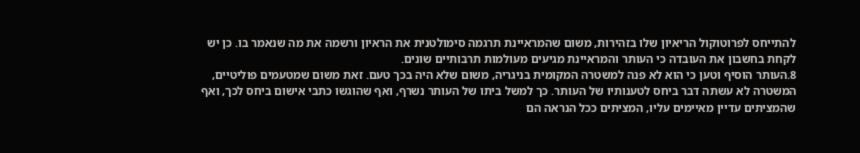להתייחס לפרוטוקול הריאיון שלו בזהירות, משום שהמראיינת תרגמה סימולטנית את הראיון ורשמה את מה שנאמר בו. כן יש לקחת בחשבון את העובדה כי העותר והמראיינת מגיעים מעולמות תרבותיים שונים.
8.העותר הוסיף וטען כי הוא לא פנה למשטרה המקומית בניגריה, משום שלא היה בכך טעם. זאת משום שמטעמים פוליטיים, המשטרה לא עשתה דבר ביחס לטענותיו של העותר. כך למשל ביתו של העותר נשרף, ואף שהוגשו כתבי אישום ביחס לכך, ואף שהמציתים עדיין מאיימים עליו, המציתים ככל הנראה הם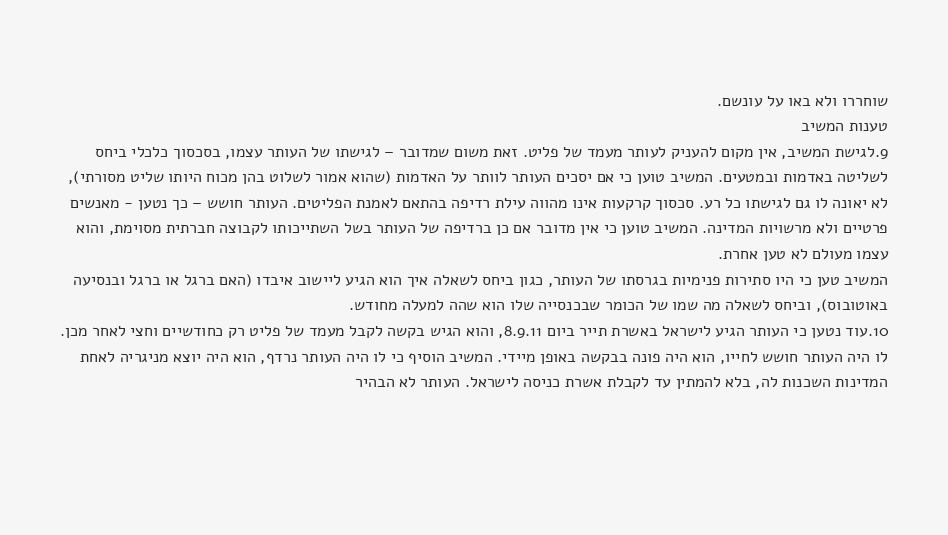שוחררו ולא באו על עונשם.
טענות המשיב
9.לגישת המשיב, אין מקום להעניק לעותר מעמד של פליט. זאת משום שמדובר – לגישתו של העותר עצמו, בסכסוך כלכלי ביחס לשליטה באדמות ובמטעים. המשיב טוען כי אם יסכים העותר לוותר על האדמות (שהוא אמור לשלוט בהן מכוח היותו שליט מסורתי), לא יאונה לו גם לגישתו כל רע. סכסוך קרקעות אינו מהווה עילת רדיפה בהתאם לאמנת הפליטים. העותר חושש – כך נטען - מאנשים פרטיים ולא מרשויות המדינה. המשיב טוען כי אין מדובר אם כן ברדיפה של העותר בשל השתייכותו לקבוצה חברתית מסוימת, והוא עצמו מעולם לא טען אחרת.
המשיב טען כי היו סתירות פנימיות בגרסתו של העותר, כגון ביחס לשאלה איך הוא הגיע ליישוב איבדו (האם ברגל או ברגל ובנסיעה באוטובוס), וביחס לשאלה מה שמו של הכומר שבכנסייה שלו הוא שהה למעלה מחודש.
10.עוד נטען כי העותר הגיע לישראל באשרת תייר ביום 8.9.11, והוא הגיש בקשה לקבל מעמד של פליט רק כחודשיים וחצי לאחר מכן. לו היה העותר חושש לחייו, הוא היה פונה בבקשה באופן מיידי. המשיב הוסיף כי לו היה העותר נרדף, הוא היה יוצא מניגריה לאחת המדינות השכנות לה, בלא להמתין עד לקבלת אשרת כניסה לישראל. העותר לא הבהיר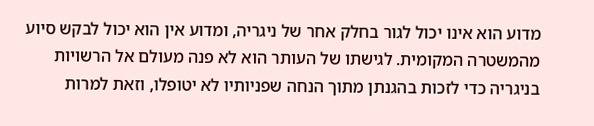מדוע הוא אינו יכול לגור בחלק אחר של ניגריה, ומדוע אין הוא יכול לבקש סיוע מהמשטרה המקומית. לגישתו של העותר הוא לא פנה מעולם אל הרשויות בניגריה כדי לזכות בהגנתן מתוך הנחה שפניותיו לא יטופלו, וזאת למרות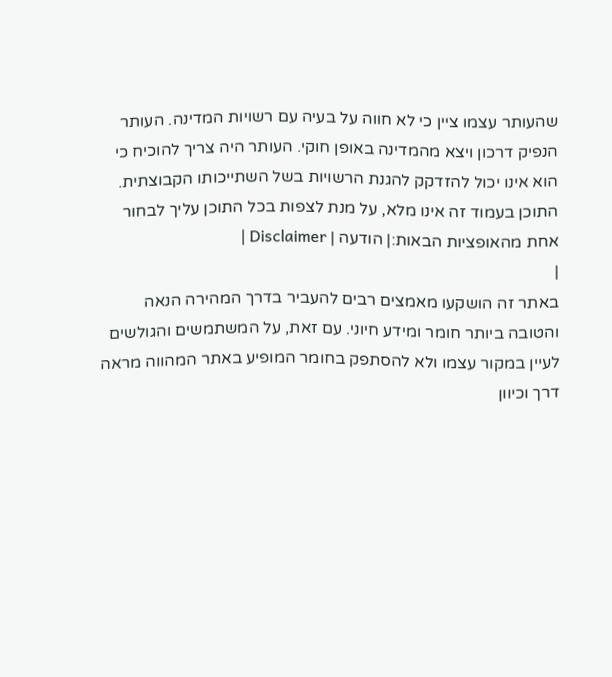שהעותר עצמו ציין כי לא חווה על בעיה עם רשויות המדינה. העותר הנפיק דרכון ויצא מהמדינה באופן חוקי. העותר היה צריך להוכיח כי הוא אינו יכול להזדקק להגנת הרשויות בשל השתייכותו הקבוצתית.
התוכן בעמוד זה אינו מלא, על מנת לצפות בכל התוכן עליך לבחור אחת מהאופציות הבאות:| הודעה | Disclaimer |
|
באתר זה הושקעו מאמצים רבים להעביר בדרך המהירה הנאה והטובה ביותר חומר ומידע חיוני. עם זאת, על המשתמשים והגולשים לעיין במקור עצמו ולא להסתפק בחומר המופיע באתר המהווה מראה דרך וכיוון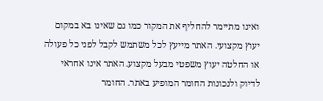ואינו מתיימר להחליף את המקור כמו גם שאינו בא במקום יעוץ מקצועי. האתר מייעץ לכל משתמש לקבל לפני כל פעולה או החלטה יעוץ משפטי מבעל מקצוע. האתר אינו אחראי לדיוק ולנכונות החומר המופיע באתר. החומר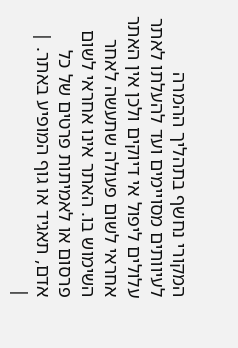המקורי נחשף בתהליך ההמרה לעיוותים מסויימים ועד להעלתו לאתר עלולים ליפול אי דיוקים ולכן אין האתר אחראי לשום פעולה שתעשה לאחר השימוש בו. האתר אינו אחראי לשום פרסום או לאמיתות פרטים של כל אדם, תאגיד או גוף המופיע באתר. |
|